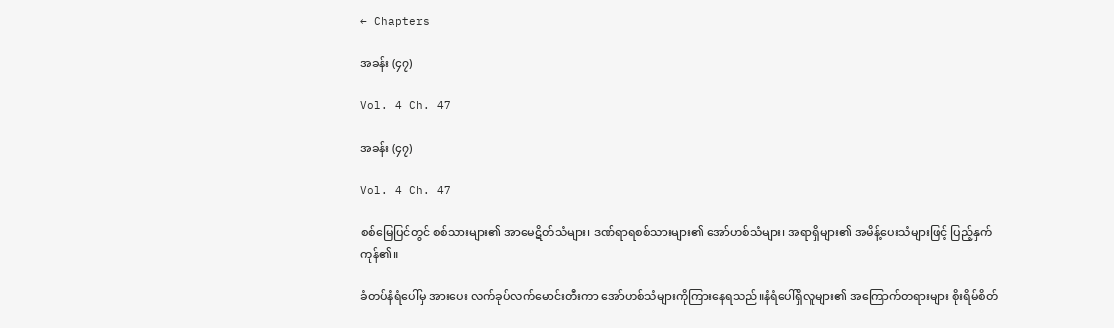← Chapters

အခန်း (၄၇)

Vol. 4 Ch. 47

အခန်း (၄၇)

Vol. 4 Ch. 47

စစ်မြေပြင်တွင် စစ်သားများ၏ အာမေဋိတ်သံများ၊ ဒဏ်ရာရစစ်သားများ၏ အော်ဟစ်သံများ၊ အရာရှိများ၏ အမိန့်ပေးသံများဖြင့် ပြည့်နှက်ကုန်၏။

ခံတပ်နံရံပေါ်မှ အားပေး လက်ခုပ်လက်မောင်းတီးကာ အော်ဟစ်သံများကိုကြားနေရသည်။နံရံပေါ်ရှိလူများ၏ အကြောက်တရားများ စိုးရိမ်စိတ်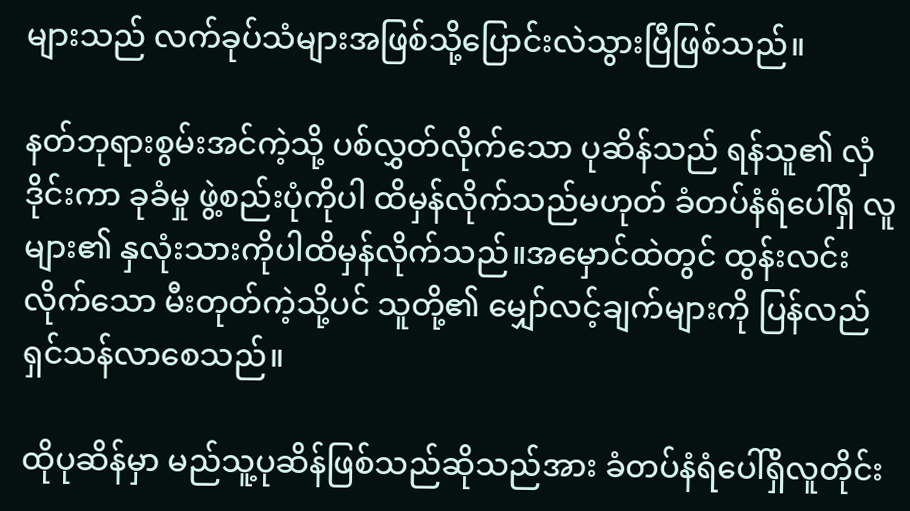များသည် လက်ခုပ်သံများအဖြစ်သို့ပြောင်းလဲသွားပြီဖြစ်သည်။

နတ်ဘုရားစွမ်းအင်ကဲ့သို့ ပစ်လွှတ်လိုက်သော ပုဆိန်သည် ရန်သူ၏ လှံဒိုင်းကာ ခုခံမှု ဖွဲ့စည်းပုံကိုပါ ထိမှန်လိုက်သည်မဟုတ် ခံတပ်နံရံပေါ်ရှိ လူများ၏ နှလုံးသားကိုပါထိမှန်လိုက်သည်။အမှောင်ထဲတွင် ထွန်းလင်းလိုက်သော မီးတုတ်ကဲ့သို့ပင် သူတို့၏ မျှော်လင့်ချက်များကို ပြန်လည် ရှင်သန်လာစေသည်။

ထိုပုဆိန်မှာ မည်သူ့ပုဆိန်ဖြစ်သည်ဆိုသည်အား ခံတပ်နံရံပေါ်ရှိလူတိုင်း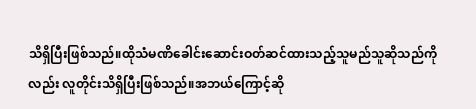သိရှိပြီးဖြစ်သည်။ထိုသံမဏိခေါင်းဆောင်းဝတ်ဆင်ထားသည့်သူမည်သူဆိုသည်ကိုလည်း လူတိုင်းသိရှိပြီးဖြစ်သည်။အဘယ်ကြောင့်ဆို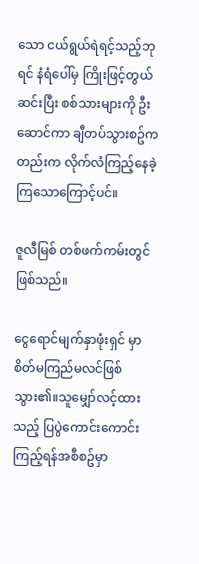သော ငယ်ရွယ်ရဲရင့်သည့်ဘုရင် နံရံပေါ်မှ ကြိုးဖြင့်တွယ်ဆင်းပြီး စစ်သားများကို ဦးဆောင်ကာ ချီတပ်သွားစဥ်ကတည်းက လိုက်လံကြည့်နေခဲ့ကြသောကြောင့်ပင်။

ဇူလီမြစ် တစ်ဖက်ကမ်းတွင်ဖြစ်သည်။

ငွေရောင်မျက်နှာဖုံးရှင် မှာ စိတ်မကြည်မလင်ဖြစ်သွား၏။သူမျှော်လင့်ထားသည့် ပြပွဲကောင်းကောင်းကြည့်ရန်အစီစဥ်မှာ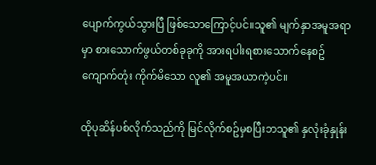ပျောက်ကွယ်သွားပြီ ဖြစ်သောကြောင့်ပင်။သူ၏ မျက်နှာအမူအရာမှာ စားသောက်ဖွယ်တစ်ခုခုကို အားရပါးရစားသောက်နေစဥ် ကျောက်တုံး ကိုက်မိသော လူ၏ အမူအယာကဲ့ပင်။

ထိုပုဆိန်ပစ်လိုက်သည်ကို မြင်လိုက်စဥ်မှစပြီးဘသူ၏ နှလုံးခုံနှုန်း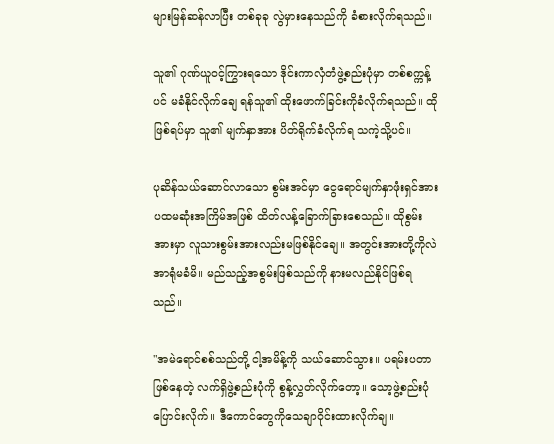များမြန်ဆန်လာပြီး တစ်ခုခု လွဲမှားနေသည်ကို ခံစားလိုက်ရသည်။

သူ၏ ဂုဏ်ယူဝင့်ကြွားရသော ဒိုင်းကာလှံတံဖွဲ့စည်းပုံမှာ တစ်စက္ကန့်ပင် မခံနိုင်လိုက်ချေ ရန်သူ၏ ထိုးဖောက်ခြင်းကိုခံလိုက်ရသည်။ ထိုဖြစ်ရပ်မှာ သူ၏ မျက်နှာအား ပိတ်ရိုက်ခံလိုက်ရ သကဲ့သို့ပင်။

ပုဆိန်သယ်ဆောင်လာသော စွမ်းအင်မှာ ငွေရောင်မျက်နှာဖုံးရှင်အား ပထမဆုံးအကြိမ်အဖြစ် ထိတ်လန့်ခြောက်ခြားစေသည်။ ထိုစွမ်းအားမှာ လူသားစွမ်းအားလည်းမဖြစ်နိုင်ချေ။ အတွင်းအားတို့ကိုလဲ အာရုံမခံမိ။ မည်သည့်အစွမ်းဖြစ်သည်ကို နားမလည်နိုင်ဖြစ်ရသည်။

"အမဲရောင်စစ်သည်တို့ ငါ့အမိန့်ကို သယ်ဆောင်သွား။ ပရမ်းပတာဖြစ်နေတဲ့ လက်ရှိဖွဲ့စည်းပုံကို စွန့်လွှတ်လိုက်တော့။ သော့ဖွဲ့စည်းပုံပြောင်းလိုက်။ ဒီကောင်တွေကိုသေချာဝိုင်းထားလိုက်ချ။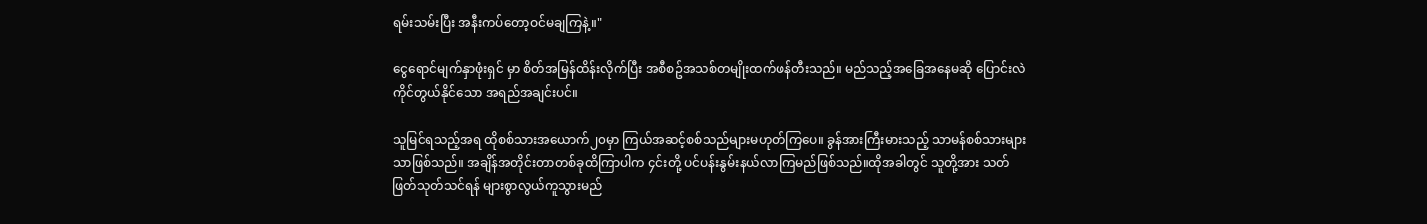ရမ်းသမ်းပြီး အနီးကပ်တော့ဝင်မချကြနဲ့။"

ငွေရောင်မျက်နှာဖုံးရှင် မှာ စိတ်အမြန်ထိန်းလိုက်ပြီး အစီစဥ်အသစ်တမျိုးထက်ဖန်တီးသည်။ မည်သည့်အခြေအနေမဆို ပြောင်းလဲ ကိုင်တွယ်နိုင်သော အရည်အချင်းပင်။

သူမြင်ရသည့်အရ ထိုစစ်သားအယောက်၂၀မှာ ကြယ်အဆင့်စစ်သည်များမဟုတ်ကြပေ။ ခွန်အားကြီးမားသည့် သာမန်စစ်သားများသာဖြစ်သည်။ အချိန်အတိုင်းတာတစ်ခုထိကြာပါက ၄င်းတို့ ပင်ပန်းနွမ်းနယ်လာကြမည်ဖြစ်သည်။ထိုအခါတွင် သူတို့အား သတ်ဖြတ်သုတ်သင်ရန် များစွာလွယ်ကူသွားမည်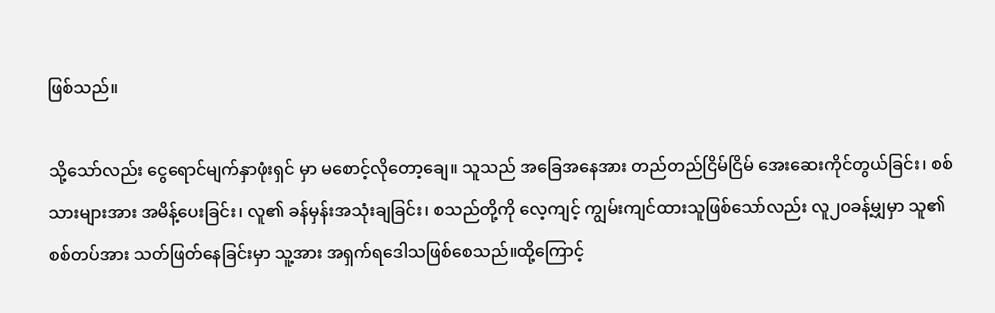ဖြစ်သည်။

သို့သော်လည်း ငွေရောင်မျက်နှာဖုံးရှင် မှာ မစောင့်လိုတော့ချေ။ သူသည် အခြေအနေအား တည်တည်ငြိမ်ငြိမ် အေးဆေးကိုင်တွယ်ခြင်း၊ စစ်သားများအား အမိန့်ပေးခြင်း၊ လူ၏ ခန်မှန်းအသုံးချခြင်း၊ စသည်တို့ကို လေ့ကျင့် ကျွမ်းကျင်ထားသူဖြစ်သော်လည်း လူ၂၀ခန့်မျှမှာ သူ၏ စစ်တပ်အား သတ်ဖြတ်နေခြင်းမှာ သူ့အား အရှက်ရဒေါသဖြစ်စေသည်။ထို့ကြောင့်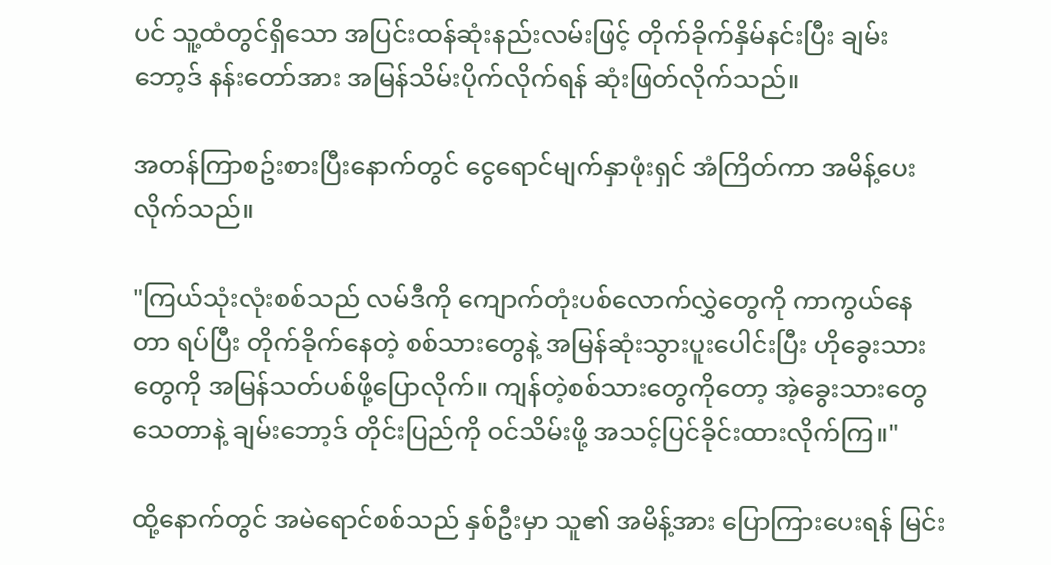ပင် သူ့ထံတွင်ရှိသော အပြင်းထန်ဆုံးနည်းလမ်းဖြင့် တိုက်ခိုက်နှိမ်နင်းပြီး ချမ်းဘော့ဒ် နန်းတော်အား အမြန်သိမ်းပိုက်လိုက်ရန် ဆုံးဖြတ်လိုက်သည်။

အတန်ကြာစဥ်းစားပြီးနောက်တွင် ငွေရောင်မျက်နှာဖုံးရှင် အံကြိတ်ကာ အမိန့်ပေးလိုက်သည်။

"ကြယ်သုံးလုံးစစ်သည် လမ်ဒီကို ကျောက်တုံးပစ်လောက်လွှဲတွေကို ကာကွယ်နေတာ ရပ်ပြီး တိုက်ခိုက်နေတဲ့ စစ်သားတွေနဲ့ အမြန်ဆုံးသွားပူးပေါင်းပြီး ဟိုခွေးသားတွေကို အမြန်သတ်ပစ်ဖို့ပြောလိုက်။ ကျန်တဲ့စစ်သားတွေကိုတော့ အဲ့ခွေးသားတွေသေတာနဲ့ ချမ်းဘော့ဒ် တိုင်းပြည်ကို ဝင်သိမ်းဖို့ အသင့်ပြင်ခိုင်းထားလိုက်ကြ။"

ထို့နောက်တွင် အမဲရောင်စစ်သည် နှစ်ဦးမှာ သူ၏ အမိန့်အား ပြောကြားပေးရန် မြင်း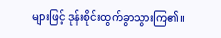များဖြင့် ဒုန်းစိုင်းထွက်ခွာသွားကြ၏။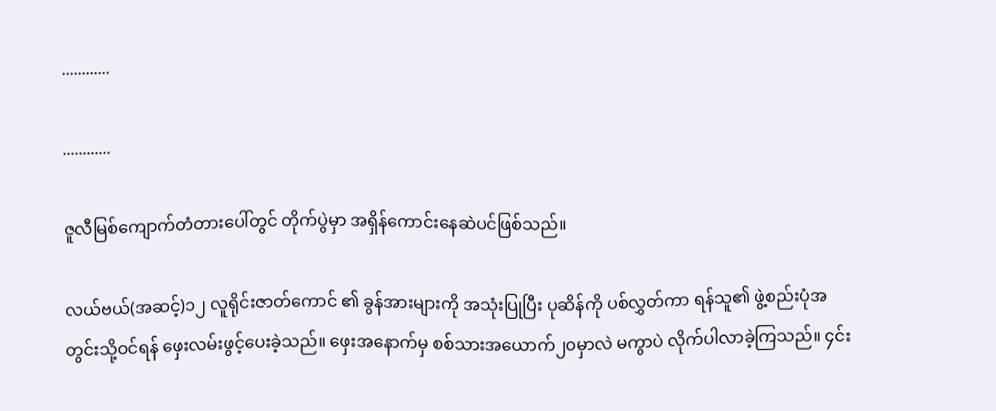............

............

ဇူလီမြစ်ကျောက်တံတားပေါ်တွင် တိုက်ပွဲမှာ အရှိန်ကောင်းနေဆဲပင်ဖြစ်သည်။

လယ်ဗယ်(အဆင့်)၁၂ လူရိုင်းဇာတ်ကောင် ၏ ခွန်အားများကို အသုံးပြုပြီး ပုဆိန်ကို ပစ်လွှတ်ကာ ရန်သူ၏ ဖွဲ့စည်းပုံအတွင်းသို့ဝင်ရန် ဖှေးလမ်းဖွင့်ပေးခဲ့သည်။ ဖှေးအနောက်မှ စစ်သားအယောက်၂၀မှာလဲ မကွာပဲ လိုက်ပါလာခဲ့ကြသည်။ ၄င်း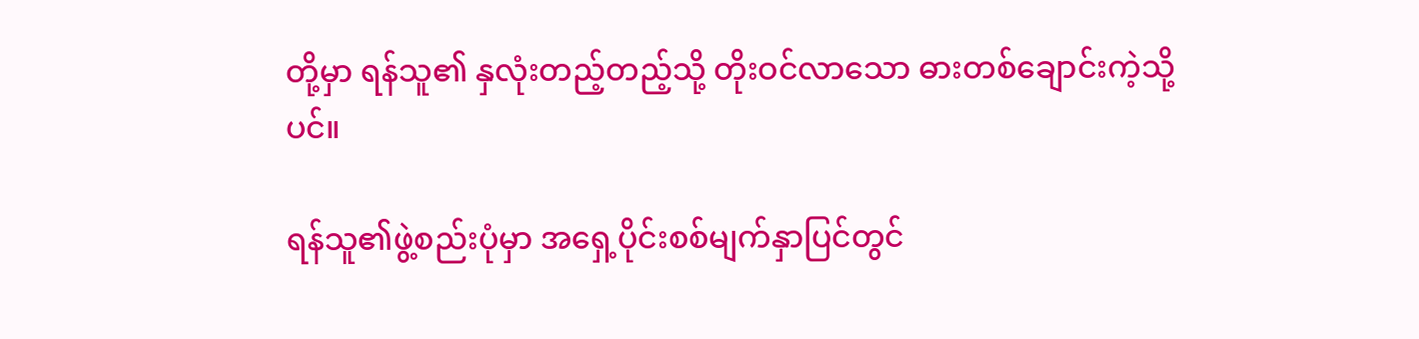တို့မှာ ရန်သူ၏ နှလုံးတည့်တည့်သို့ တိုးဝင်လာသော ဓားတစ်ချောင်းကဲ့သို့ပင်။

ရန်သူ၏ဖွဲ့စည်းပုံမှာ အရှေ့ပိုင်းစစ်မျက်နှာပြင်တွင်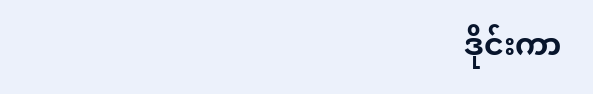ဒိုင်းကာ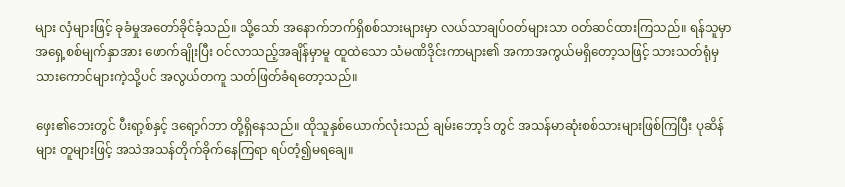များ လှံများဖြင့် ခုခံမှုအတော်ခိုင်ခံ့သည်။ သို့သော် အနောက်ဘက်ရှိစစ်သားများမှာ လယ်သာချပ်ဝတ်များသာ ဝတ်ဆင်ထားကြသည်။ ရန်သူမှာ အရှေ့စစ်မျက်နှာအား ဖောက်ချိုးပြီး ဝင်လာသည့်အချိန်မှာမူ ထူထဲသော သံမဏိဒိုင်းကာများ၏ အကာအကွယ်မရှိတော့သဖြင့် သားသတ်ရုံမှ သားကောင်များကဲ့သို့ပင် အလွယ်တကူ သတ်ဖြတ်ခံရတော့သည်။

ဖှေး၏ဘေးတွင် ပီးရာ့စ်နှင့် ဒရော့ဂ်ဘာ တို့ရှိနေသည်။ ထိုသူနှစ်ယောက်လုံးသည် ချမ်းဘော့ဒ် တွင် အသန်မာဆုံးစစ်သားများဖြစ်ကြပြီး ပုဆိန်များ တူများဖြင့် အသဲအသန်တိုက်ခိုက်နေကြရာ ရပ်တံ့၍မရချေ။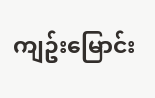ကျဥ်းမြောင်း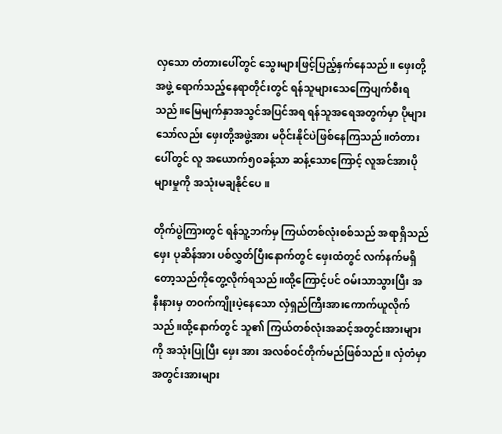လှသော တံတားပေါ်တွင် သွေးများဖြင့်ပြည့်နှက်နေသည်။ ဖှေးတို့အဖွဲ့ ရောက်သည့်နေရာတိုင်းတွင် ရန်သူများသေကြေပျက်စီးရသည်။မြေမျက်နှာအသွင်အပြင်အရ ရန်သူအရေအတွက်မှာ ပိုများသော်လည်း ဖှေးတို့အဖွဲ့အား မဝိုင်းနိုင်ပဲဖြစ်နေကြသည်။တံတားပေါ်တွင် လူ အယောက်၅၀ခန့်သာ ဆန့်သောကြောင့် လူအင်အားပိုများမှုကို အသုံးမချနိုင်ပေ။

တိုက်ပွဲကြားတွင် ရန်သူ့ဘက်မှ ကြယ်တစ်လုံးစစ်သည် အရာရှိသည် ဖှေး ပုဆိန်အား ပစ်လွှတ်ပြီးနောက်တွင် ဖှေးထံတွင် လက်နက်မရှိတော့သည်ကိုတွေ့လိုက်ရသည်။ထို့ကြောင့်ပင် ဝမ်းသာသွားပြီး အနီးနားမှ တဝက်ကျိုးပဲ့နေသော လှံရှည်ကြီးအားကောက်ယူလိုက်သည်။ထို့နောက်တွင် သူ၏ ကြယ်တစ်လုံးအဆင့်အတွင်းအားများကို အသုံးပြုပြီး ဖှေး အား အလစ်ဝင်တိုက်မည်ဖြစ်သည်။ လှံတံမှာ အတွင်းအားများ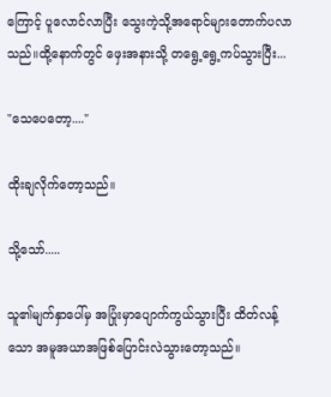ကြောင့် ပူလောင်လာပြီး သွေးကဲ့သို့အရောင်များတောက်ပလာသည်။ထို့နောက်တွင် ဖှေးအနားသို့ တရွေ့ရွေ့ကပ်သွားပြီး...

"သေပေတော့...."

ထိုးချလိုက်တော့သည်။

သို့သော်.....

သူ၏မျက်နှာပေါ်မှ အပြုံးမှာပျောက်ကွယ်သွားပြီး ထိတ်လန့်သော အမူအယာအဖြစ်ပြောင်းလဲသွားတော့သည်။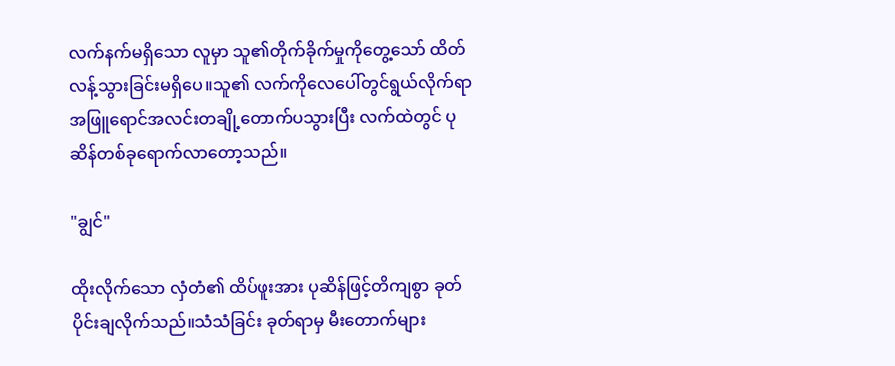လက်နက်မရှိသော လူမှာ သူ၏တိုက်ခိုက်မှုကိုတွေ့သော် ထိတ်လန့်သွားခြင်းမရှိပေ။သူ၏ လက်ကိုလေပေါ်တွင်ရွယ်လိုက်ရာ အဖြူရောင်အလင်းတချို့တောက်ပသွားပြီး လက်ထဲတွင် ပုဆိန်တစ်ခုရောက်လာတော့သည်။

"ချွင်"

ထိုးလိုက်သော လှံတံ၏ ထိပ်ဖူးအား ပုဆိန်ဖြင့်တိကျစွာ ခုတ်ပိုင်းချလိုက်သည်။သံသံခြင်း ခုတ်ရာမှ မီးတောက်များ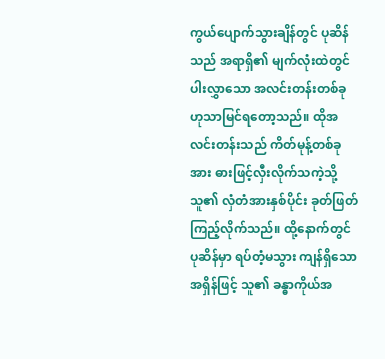ကွယ်ပျောက်သွားချိန်တွင် ပုဆိန်သည် အရာရှိ၏ မျက်လုံးထဲတွင် ပါးလွှာသော အလင်းတန်းတစ်ခုဟုသာမြင်ရတော့သည်။ ထိုအလင်းတန်းသည် ကိတ်မုန့်တစ်ခုအား ဓားဖြင့်လှီးလိုက်သကဲ့သို့ သူ၏ လှံတံအားနှစ်ပိုင်း ခုတ်ဖြတ်ကြည့်လိုက်သည်။ ထို့နောက်တွင် ပုဆိန်မှာ ရပ်တံ့မသွား ကျန်ရှိသောအရှိန်ဖြင့် သူ၏ ခန္ဓာကိုယ်အ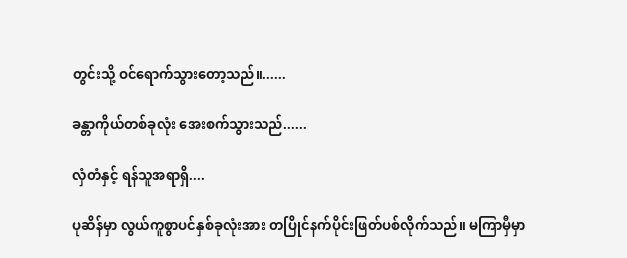တွင်းသို့ ဝင်ရောက်သွားတော့သည်။......

ခန္တာကိုယ်တစ်ခုလုံး အေးစက်သွားသည်......

လှံတံနှင့် ရန်သူအရာရှိ....

ပုဆိန်မှာ လွယ်ကူစွာပင်နှစ်ခုလုံးအား တပြိုင်နက်ပိုင်းဖြတ်ပစ်လိုက်သည်။ မကြာမှီမှာ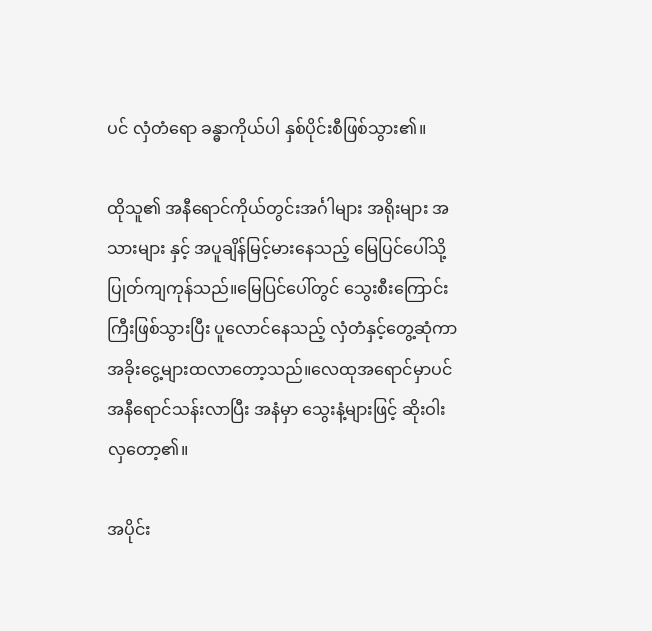ပင် လှံတံရော ခန္ဓာကိုယ်ပါ နှစ်ပိုင်းစီဖြစ်သွား၏။

ထိုသူ၏ အနီရောင်ကိုယ်တွင်းအင်္ဂါများ အရိုးများ အသားများ နှင့် အပူချိန်မြင့်မားနေသည့် မြေပြင်ပေါ်သို့ ပြုတ်ကျကုန်သည်။မြေပြင်ပေါ်တွင် သွေးစီးကြောင်းကြီးဖြစ်သွားပြီး ပူလောင်နေသည့် လှံတံနှင့်တွေ့ဆုံကာ အခိုးငွေ့များထလာတော့သည်။လေထုအရောင်မှာပင် အနီရောင်သန်းလာပြီး အနံမှာ သွေးနံ့များဖြင့် ဆိုးဝါးလှတော့၏။

အပိုင်း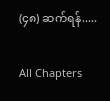(၄၈) ဆက်ရန်.....

All Chapters